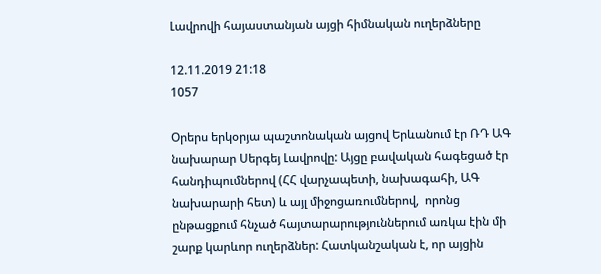Լավրովի հայաստանյան այցի հիմնական ուղերձները

12.11.2019 21:18
1057

Օրերս երկօրյա պաշտոնական այցով Երևանում էր ՌԴ ԱԳ նախարար Սերգեյ Լավրովը: Այցը բավական հագեցած էր հանդիպումներով (ՀՀ վարչապետի, նախագահի, ԱԳ նախարարի հետ) և այլ միջոցառումներով,  որոնց ընթացքում հնչած հայտարարություններում առկա էին մի շարք կարևոր ուղերձներ: Հատկանշական է, որ այցին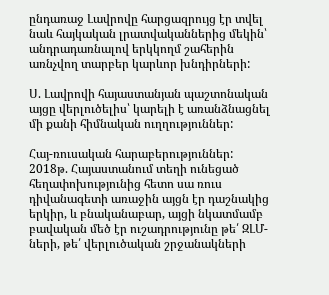ընդառաջ Լավրովը հարցազրույց էր տվել նաև հայկական լրատվականներից մեկին՝ անդրադառնալով երկկողմ շահերին առնչվող տարբեր կարևոր խնդիրների:

Ս. Լավրովի հայաստանյան պաշտոնական այցը վերլուծելիս՝ կարելի է առանձնացնել մի քանի հիմնական ուղղություններ:

Հայ-ռուսական հարաբերություններ: 2018թ. Հայաստանում տեղի ունեցած հեղափոխությունից հետո սա ռուս դիվանագետի առաջին այցն էր դաշնակից երկիր, և բնականաբար, այցի նկատմամբ բավական մեծ էր ուշադրությունը թե՛ ԶԼՄ-ների, թե՛ վերլուծական շրջանակների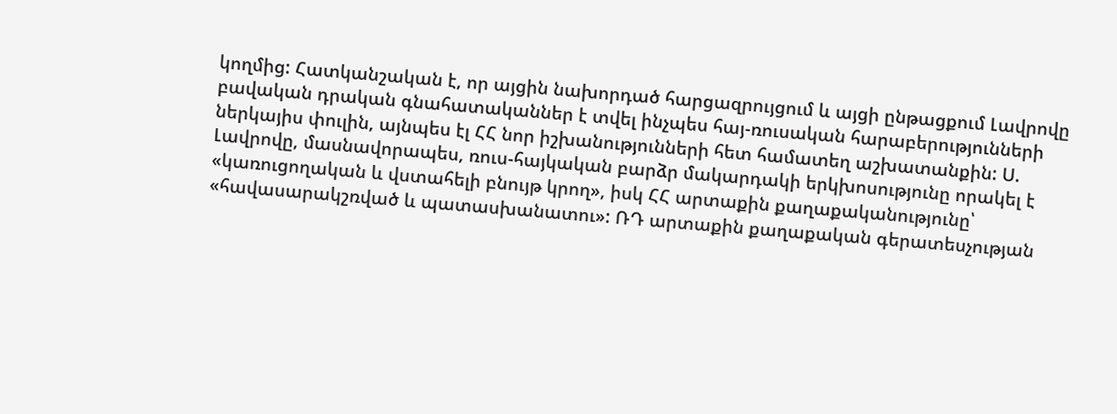կողմից: Հատկանշական է, որ այցին նախորդած հարցազրույցում և այցի ընթացքում Լավրովը բավական դրական գնահատականներ է տվել ինչպես հայ-ռուսական հարաբերությունների ներկայիս փուլին, այնպես էլ ՀՀ նոր իշխանությունների հետ համատեղ աշխատանքին: Ս. Լավրովը, մասնավորապես, ռուս-հայկական բարձր մակարդակի երկխոսությունը որակել է «կառուցողական և վստահելի բնույթ կրող», իսկ ՀՀ արտաքին քաղաքականությունը՝ «հավասարակշռված և պատասխանատու»: ՌԴ արտաքին քաղաքական գերատեսչության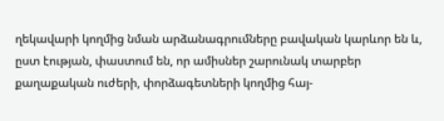ղեկավարի կողմից նման արձանագրումները բավական կարևոր են և, ըստ էության, փաստում են, որ ամիսներ շարունակ տարբեր քաղաքական ուժերի, փորձագետների կողմից հայ-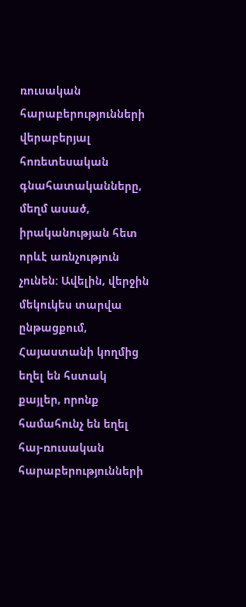ռուսական հարաբերությունների վերաբերյալ հոռետեսական գնահատականները, մեղմ ասած, իրականության հետ որևէ առնչություն չունեն: Ավելին, վերջին մեկուկես տարվա ընթացքում, Հայաստանի կողմից եղել են հստակ քայլեր, որոնք համահունչ են եղել հայ-ռուսական հարաբերությունների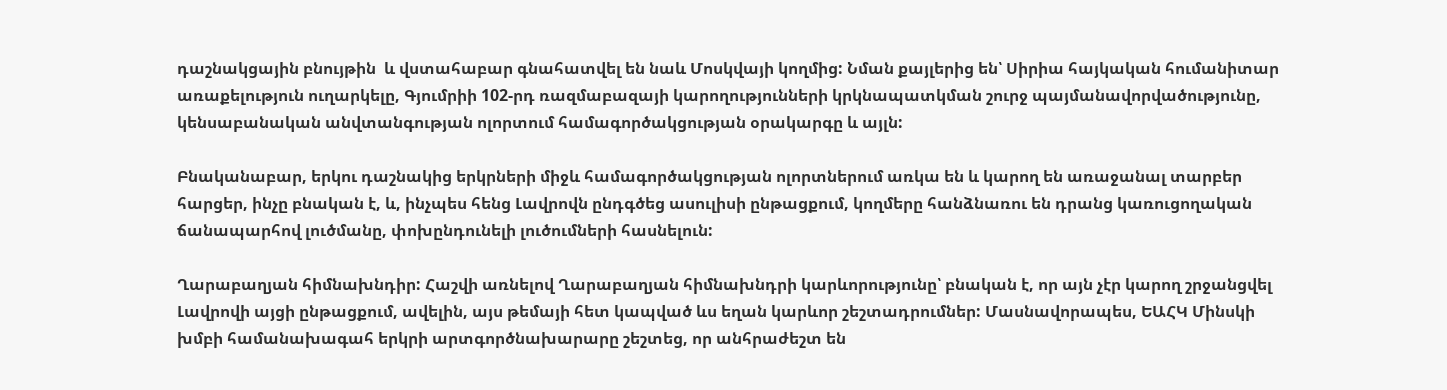դաշնակցային բնույթին  և վստահաբար գնահատվել են նաև Մոսկվայի կողմից: Նման քայլերից են՝ Սիրիա հայկական հումանիտար առաքելություն ուղարկելը, Գյումրիի 102-րդ ռազմաբազայի կարողությունների կրկնապատկման շուրջ պայմանավորվածությունը, կենսաբանական անվտանգության ոլորտում համագործակցության օրակարգը և այլն:

Բնականաբար, երկու դաշնակից երկրների միջև համագործակցության ոլորտներում առկա են և կարող են առաջանալ տարբեր հարցեր, ինչը բնական է, և, ինչպես հենց Լավրովն ընդգծեց ասուլիսի ընթացքում, կողմերը հանձնառու են դրանց կառուցողական ճանապարհով լուծմանը, փոխընդունելի լուծումների հասնելուն:

Ղարաբաղյան հիմնախնդիր: Հաշվի առնելով Ղարաբաղյան հիմնախնդրի կարևորությունը՝ բնական է, որ այն չէր կարող շրջանցվել Լավրովի այցի ընթացքում, ավելին, այս թեմայի հետ կապված ևս եղան կարևոր շեշտադրումներ: Մասնավորապես, ԵԱՀԿ Մինսկի խմբի համանախագահ երկրի արտգործնախարարը շեշտեց, որ անհրաժեշտ են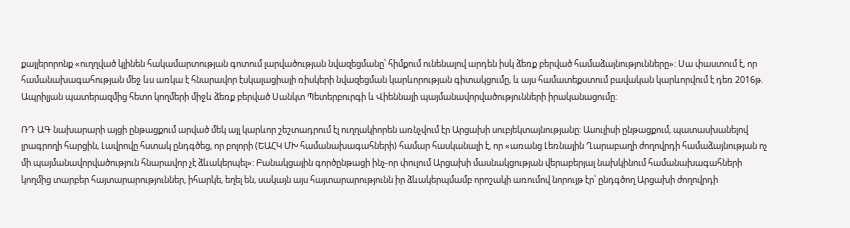քայլերորոնք «ուղղված կլինեն հակամարտության գոտում լարվածության նվազեցմանը՝ հիմքում ունենալով արդեն իսկ ձեռք բերված համաձայնությունները»: Սա փաստում է, որ համանախագահության մեջ ևս առկա է հնարավոր էսկալացիայի ռիսկերի նվազեցման կարևորության գիտակցումը, և այս համատեքստում բավական կարևորվում է դեռ 2016թ. Ապրիլյան պատերազմից հետո կողմերի միջև ձեռք բերված Սանկտ Պետերբուրգի և Վիեննայի պայմանավորվածությունների իրականացումը:

ՌԴ ԱԳ նախարարի այցի ընթացքում արված մեկ այլ կարևոր շեշտադրում էլ ուղղակիորեն առնչվում էր Արցախի սուբյեկտայնությանը: Ասուլիսի ընթացքում, պատասխանելով լրագրողի հարցին, Լավրովը հստակ ընդգծեց, որ բոլորի (ԵԱՀԿ ՄԽ համանախագահների) համար հասկանալի է, որ «առանց Լեռնային Ղարաբաղի ժողովրդի համաձայնության ոչ մի պայմանավորվածություն հնարավոր չէ ձևակերպել»: Բանակցային գործընթացի ինչ-որ փուլում Արցախի մասնակցության վերաբերյալ նախկինում համանախագահների կողմից տարբեր հայտարարություններ, իհարկե, եղել են, սակայն այս հայտարարությունն իր ձևակերպմամբ որոշակի առումով նորույթ էր՝ ընդգծող Արցախի ժողովրդի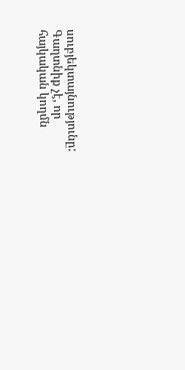սուբյեկտայնությունը: Գաղտնիք չէ, որ հայկական կողմն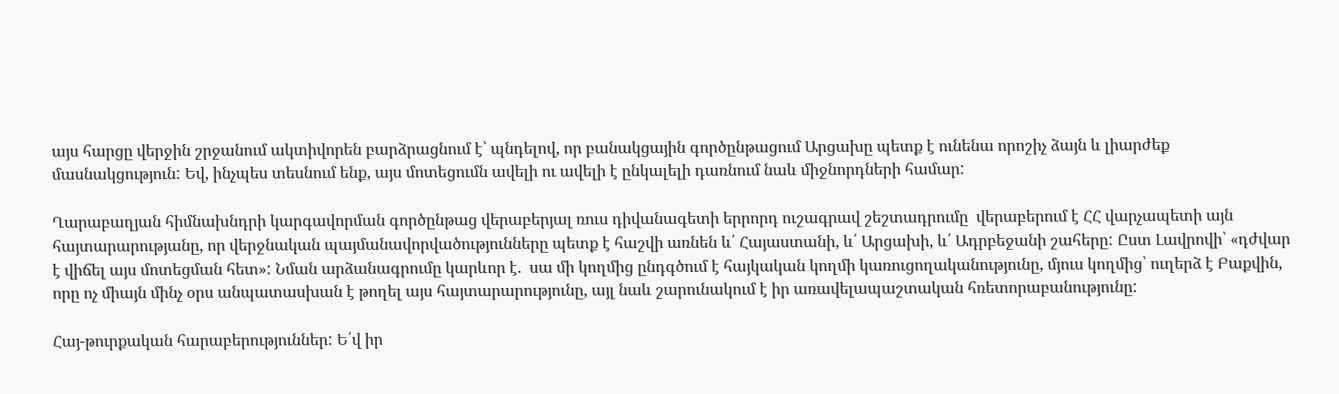այս հարցը վերջին շրջանում ակտիվորեն բարձրացնում է՝ պնդելով, որ բանակցային գործընթացում Արցախը պետք է ունենա որոշիչ ձայն և լիարժեք մասնակցություն: Եվ, ինչպես տեսնում ենք, այս մոտեցումն ավելի ու ավելի է ընկալելի դառնում նաև միջնորդների համար:

Ղարաբաղյան հիմնախնդրի կարգավորման գործընթաց վերաբերյալ ռուս դիվանագետի երրորդ ուշագրավ շեշտադրումը  վերաբերում է ՀՀ վարչապետի այն հայտարարությանը, որ վերջնական պայմանավորվածությունները պետք է հաշվի առնեն և՛ Հայաստանի, և՛ Արցախի, և՛ Ադրբեջանի շահերը: Ըստ Լավրովի՝ «դժվար է վիճել այս մոտեցման հետ»: Նման արձանագրումը կարևոր է.  սա մի կողմից ընդգծում է հայկական կողմի կառուցողականությունը, մյուս կողմից՝ ուղերձ է Բաքվին, որը ոչ միայն մինչ օրս անպատասխան է թողել այս հայտարարությունը, այլ նաև շարունակում է իր առավելապաշտական հռետորաբանությունը:

Հայ-թուրքական հարաբերություններ: Ե՛վ իր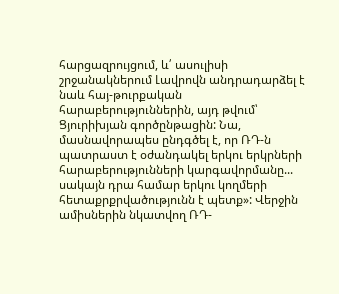հարցազրույցում, և՛ ասուլիսի շրջանակներում Լավրովն անդրադարձել է նաև հայ-թուրքական հարաբերություններին, այդ թվում՝ Ցյուրիխյան գործընթացին: Նա, մասնավորապես ընդգծել է, որ ՌԴ-ն պատրաստ է օժանդակել երկու երկրների հարաբերությունների կարգավորմանը... սակայն դրա համար երկու կողմերի հետաքրքրվածությունն է պետք»: Վերջին ամիսներին նկատվող ՌԴ-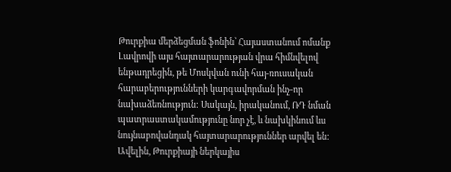Թուրքիա մերձեցման ֆոնին՝ Հայաստանում ոմանք Լավրովի այս հայտարարության վրա հիմնվելով ենթադրեցին, թե Մոսկվան ունի հայ-ռուսական հարաբերությունների կարգավորման ինչ-որ նախաձեռնություն: Սակայն, իրականում, ՌԴ նման պատրաստակամությունը նոր չէ, և նախկինում ևս նույնաբովանդակ հայտարարություններ արվել են: Ավելին, Թուրքիայի ներկայիս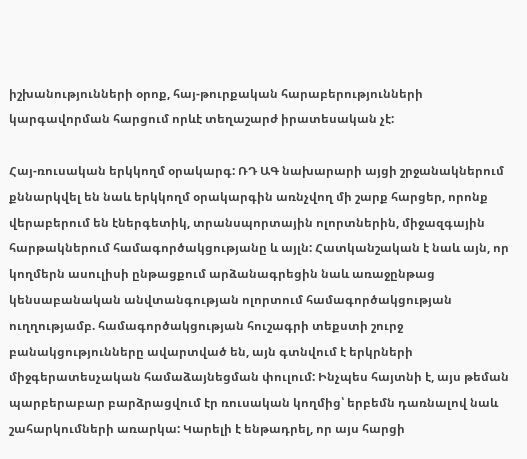իշխանությունների օրոք, հայ-թուրքական հարաբերությունների կարգավորման հարցում որևէ տեղաշարժ իրատեսական չէ:

Հայ-ռուսական երկկողմ օրակարգ: ՌԴ ԱԳ նախարարի այցի շրջանակներում քննարկվել են նաև երկկողմ օրակարգին առնչվող մի շարք հարցեր, որոնք վերաբերում են էներգետիկ, տրանսպորտային ոլորտներին, միջազգային հարթակներում համագործակցությանը և այլն: Հատկանշական է նաև այն, որ կողմերն ասուլիսի ընթացքում արձանագրեցին նաև առաջընթաց կենսաբանական անվտանգության ոլորտում համագործակցության ուղղությամբ. համագործակցության հուշագրի տեքստի շուրջ բանակցությունները ավարտված են, այն գտնվում է երկրների միջգերատեսչական համաձայնեցման փուլում: Ինչպես հայտնի է, այս թեման պարբերաբար բարձրացվում էր ռուսական կողմից՝ երբեմն դառնալով նաև շահարկումների առարկա: Կարելի է ենթադրել, որ այս հարցի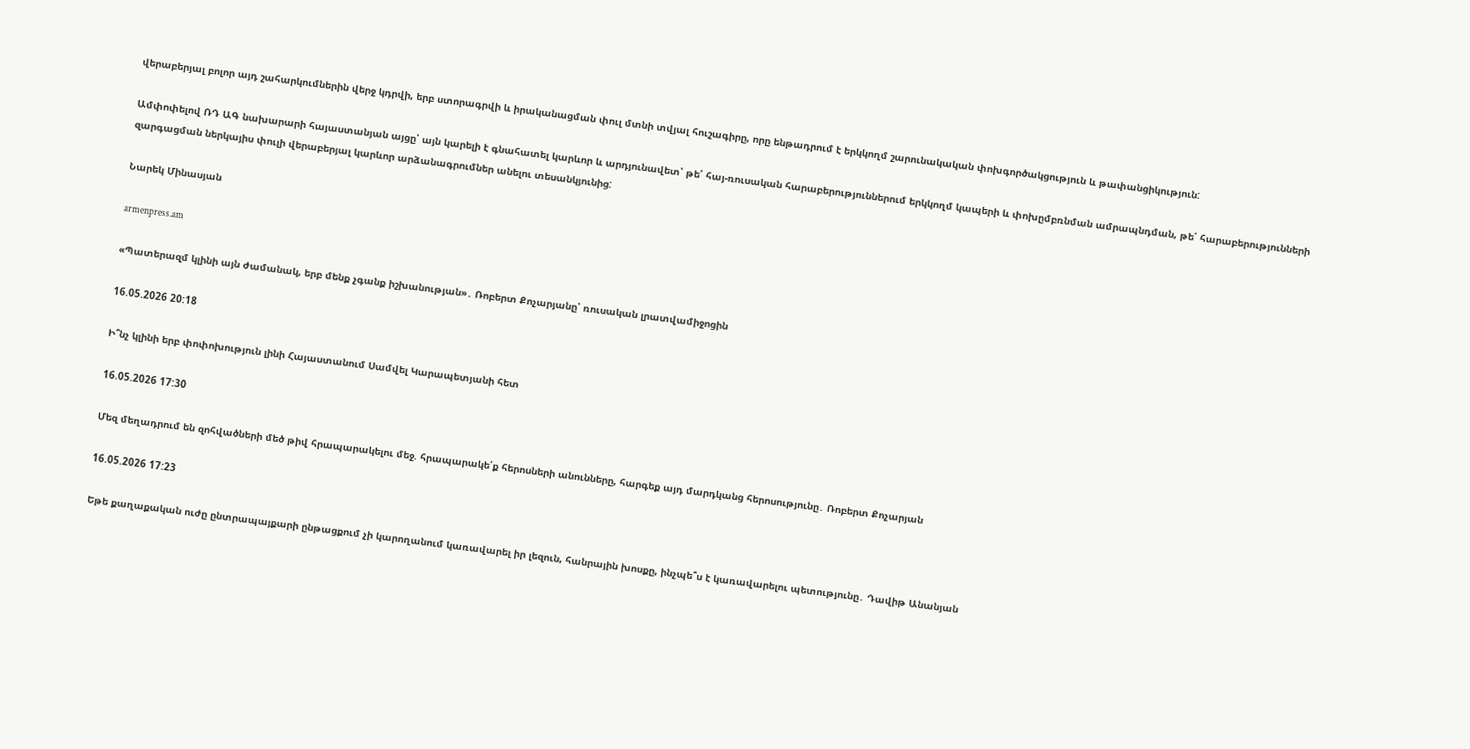վերաբերյալ բոլոր այդ շահարկումներին վերջ կդրվի, երբ ստորագրվի և իրականացման փուլ մտնի տվյալ հուշագիրը, որը ենթադրում է երկկողմ շարունակական փոխգործակցություն և թափանցիկություն:

Ամփոփելով ՌԴ ԱԳ նախարարի հայաստանյան այցը՝ այն կարելի է գնահատել կարևոր և արդյունավետ՝ թե՛ հայ-ռուսական հարաբերություններում երկկողմ կապերի և փոխըմբռնման ամրապնդման, թե՛ հարաբերությունների զարգացման ներկայիս փուլի վերաբերյալ կարևոր արձանագրումներ անելու տեսանկյունից:

Նարեկ Մինասյան

armenpress.am

«Պատերազմ կլինի այն ժամանակ, երբ մենք չգանք իշխանության»․ Ռոբերտ Քոչարյանը՝ ռուսական լրատվամիջոցին

16.05.2026 20:18

Ի՞նչ կլինի երբ փոփոխություն լինի Հայաստանում Սամվել Կարապետյանի հետ

16.05.2026 17:30

Մեզ մեղադրում են զոհվածների մեծ թիվ հրապարակելու մեջ. հրապարակե՛ք հերոսների անունները, հարգեք այդ մարդկանց հերոսությունը․ Ռոբերտ Քոչարյան

16.05.2026 17:23

Եթե քաղաքական ուժը ընտրապայքարի ընթացքում չի կարողանում կառավարել իր լեզուն, հանրային խոսքը, ինչպե՞ս է կառավարելու պետությունը․ Դավիթ Անանյան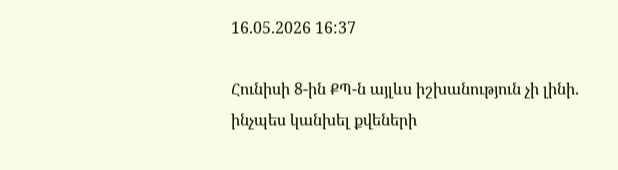16.05.2026 16:37

Հունիսի 8-ին ՔՊ-ն այլևս իշխանություն չի լինի. ինչպես կանխել քվեների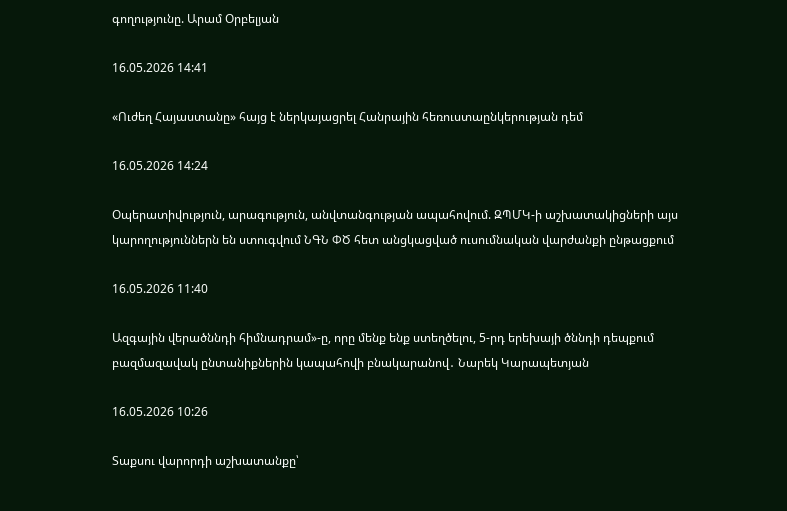գողությունը. Արամ Օրբելյան

16.05.2026 14:41

«Ուժեղ Հայաստանը» հայց է ներկայացրել Հանրային հեռուստաընկերության դեմ

16.05.2026 14:24

Օպերատիվություն, արագություն, անվտանգության ապահովում. ԶՊՄԿ-ի աշխատակիցների այս կարողություններն են ստուգվում ՆԳՆ ՓԾ հետ անցկացված ուսումնական վարժանքի ընթացքում

16.05.2026 11:40

Ազգային վերածննդի հիմնադրամ»-ը, որը մենք ենք ստեղծելու, 5-րդ երեխայի ծննդի դեպքում բազմազավակ ընտանիքներին կապահովի բնակարանով․ Նարեկ Կարապետյան

16.05.2026 10:26

Տաքսու վարորդի աշխատանքը՝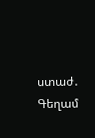ստաժ․ Գեղամ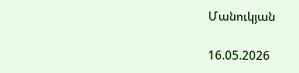Մանուկյան

16.05.2026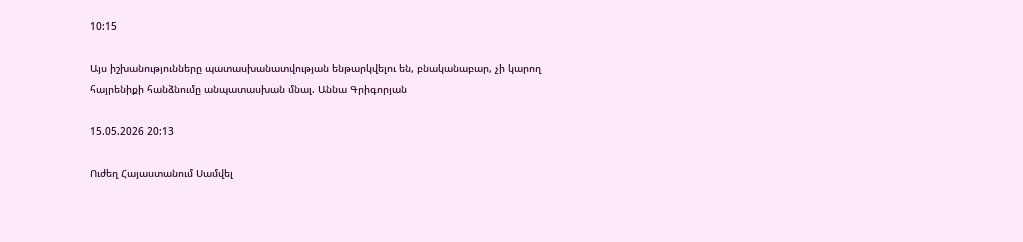10:15

Այս իշխանությունները պատասխանատվության ենթարկվելու են, բնականաբար, չի կարող հայրենիքի հանձնումը անպատասխան մնալ. Աննա Գրիգորյան

15.05.2026 20:13

Ուժեղ Հայաստանում Սամվել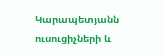Կարապետյանն ուսուցիչների և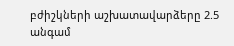բժիշկների աշխատավարձերը 2.5 անգամ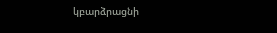կբարձրացնի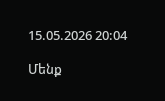15.05.2026 20:04

Մենք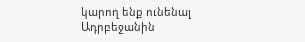կարող ենք ունենալ Ադրբեջանին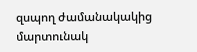զսպող ժամանակակից մարտունակ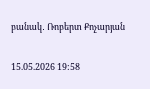բանակ․ Ռոբերտ Քոչարյան

15.05.2026 19:58